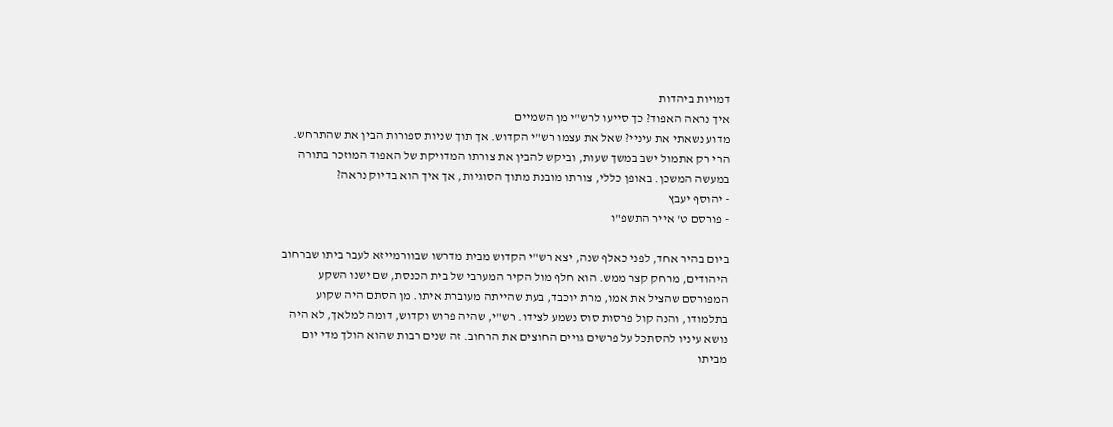דמויות ביהדות
איך נראה האפוד? כך סייעו לרש"י מן השמיים
מדוע נשאתי את עיניי? שאל את עצמו רש"י הקדוש. אך תוך שניות ספורות הבין את שהתרחש. הרי רק אתמול ישב במשך שעות, וביקש להבין את צורתו המדויקת של האפוד המוזכר בתורה במעשה המשכן. באופן כללי, צורתו מובנת מתוך הסוגיות, אך איך הוא בדיוק נראה?
- יהוסף יעבץ
- פורסם ט' אייר התשפ"ו

ביום בהיר אחד, לפני כאלף שנה, יצא רש"י הקדוש מבית מדרשו שבוורמייזא לעבר ביתו שברחוב היהודים, מרחק קצר ממש. הוא חלף מול הקיר המערבי של בית הכנסת, שם ישנו השקע המפורסם שהציל את אמו, מרת יוכבד, בעת שהייתה מעוברת איתו. מן הסתם היה שקוע בתלמודו, והנה קול פרסות סוס נשמע לצידו. רש"י, שהיה פרוש וקדוש, דומה למלאך, לא היה נושא עיניו להסתכל על פרשים גויים החוצים את הרחוב. זה שנים רבות שהוא הולך מדי יום מביתו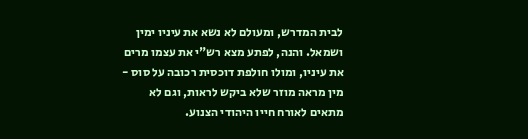לבית המדרש, ומעולם לא נשא את עיניו ימין ושמאל. והנה, לפתע מצא רש"י את עצמו מרים את עיניו, ומולו חולפת דוכסית רכובה על סוס - מין מראה מוזר שלא ביקש לראות, וגם לא מתאים לאורח חייו היהודי הצנוע.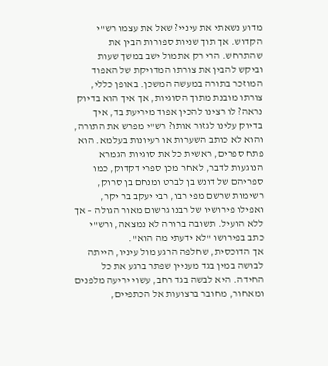מדוע נשאתי את עיניי? שאל את עצמו רש"י הקדוש. אך תוך שניות ספורות הבין את שהתרחש. הרי רק אתמול ישב במשך שעות וביקש להבין את צורתו המדויקת של האפוד המוזכר בתורה במעשה המשכן. באופן כללי, צורתו מובנת מתוך הסוגיות, אך איך הוא בדיוק נראה? לו רצינו להכין אפוד מיריעת בד, איך בדיוק עלינו לגזור אותו? רש"י מפרש את התורה, והוא לא כותב השערות או רעיונות בעלמא. הוא פתח ספרים, ראשית כל את סוגיות הגמרא הנוגעות לדבר, לאחר מכן ספרי דקדוק, כמו ספריהם של דונש בן לברט ומנחם בן סרוק, רשימות שרשם מפי רבו, רבי יעקב בר יקר, ואפילו פירושיו של רבנו גרשום מאור הגולה – אך ללא הועיל. תשובה ברורה לא נמצאה, ורש"י כתב בפירושו "לא ידעתי מה הוא".
אך הדוכסית, שחלפה הרגע מול עיניו, הייתה לבושה במין בגד מעניין שפתר ברגע את כל החידה. היא לבשה בגד רחב, עשוי יריעה מלפנים ומאחור, מחובר ברצועות אל הכתפיים,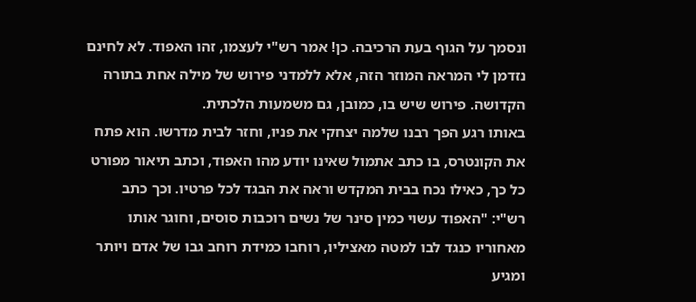ונסמך על הגוף בעת הרכיבה. כן! אמר רש"י לעצמו, זהו האפוד. לא לחינם נזדמן לי המראה המוזר הזה, אלא ללמדני פירוש של מילה אחת בתורה הקדושה. פירוש שיש בו, כמובן, גם משמעות הלכתית.
באותו רגע הפך רבנו שלמה יצחקי את פניו, וחזר לבית מדרשו. הוא פתח את הקונטרס, בו כתב אתמול שאינו יודע מהו האפוד, וכתב תיאור מפורט כל כך, כאילו נכח בבית המקדש וראה את הבגד לכל פרטיו. וכך כתב רש"י: "האפוד עשוי כמין סינר של נשים רוכבות סוסים, וחוגר אותו מאחוריו כנגד לבו למטה מאציליו, רוחבו כמידת רוחב גבו של אדם ויותר ומגיע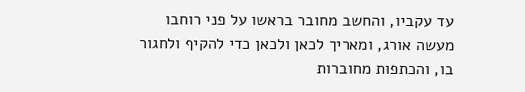עד עקביו, והחשב מחובר בראשו על פני רוחבו מעשה אורג, ומאריך לכאן ולכאן כדי להקיף ולחגור בו, והכתפות מחוברות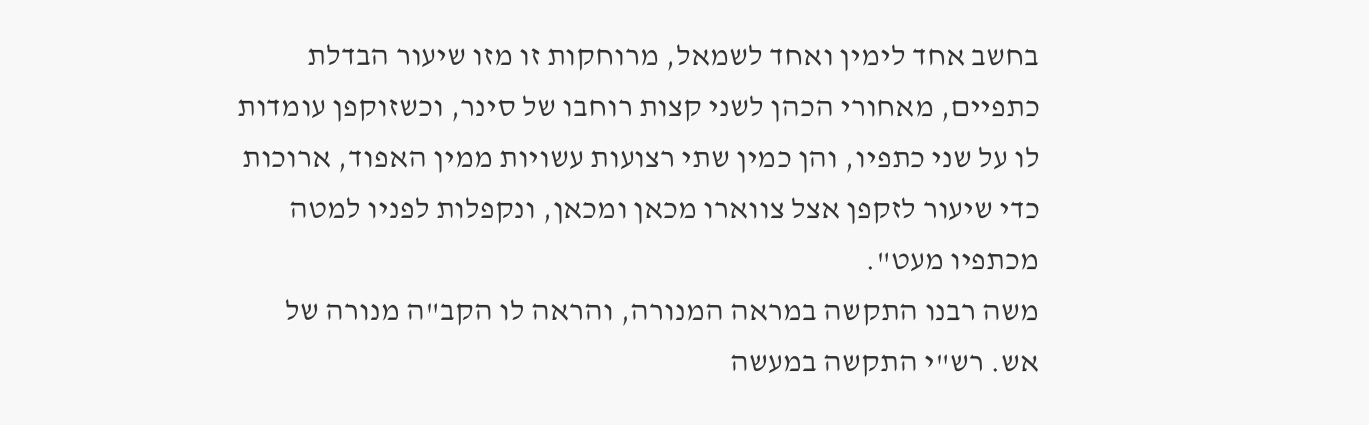בחשב אחד לימין ואחד לשמאל, מרוחקות זו מזו שיעור הבדלת כתפיים, מאחורי הכהן לשני קצות רוחבו של סינר, וכשזוקפן עומדות לו על שני כתפיו, והן כמין שתי רצועות עשויות ממין האפוד, ארוכות כדי שיעור לזקפן אצל צווארו מכאן ומכאן, ונקפלות לפניו למטה מכתפיו מעט".
משה רבנו התקשה במראה המנורה, והראה לו הקב"ה מנורה של אש. רש"י התקשה במעשה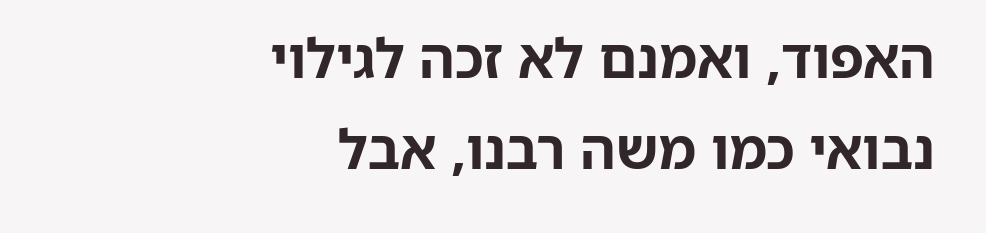האפוד, ואמנם לא זכה לגילוי נבואי כמו משה רבנו, אבל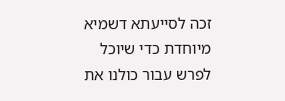זכה לסייעתא דשמיא מיוחדת כדי שיוכל לפרש עבור כולנו את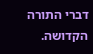דברי התורה הקדושה.